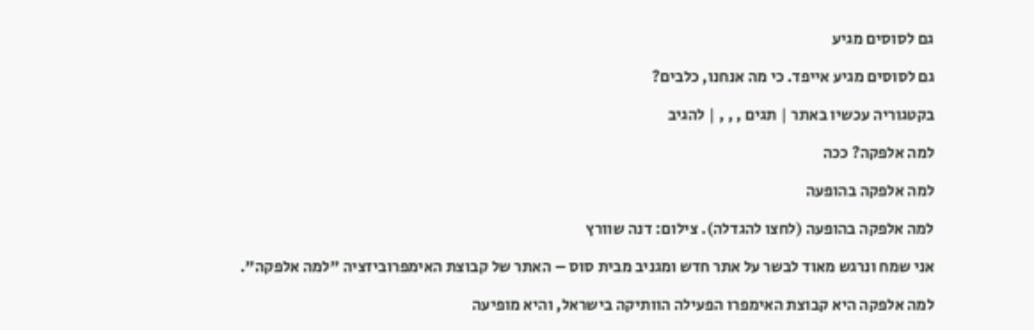גם לסוסים מגיע

גם לסוסים מגיע אייפד. כי מה אנחנו, כלבים?

בקטגוריה עכשיו באתר | תגים , , , | להגיב

למה אלפקה? ככה

למה אלפקה בהופעה

למה אלפקה בהופעה (לחצו להגדלה). צילום: דנה שוורץ

אני שמח ונרגש מאוד לבשר על אתר חדש ומגניב מבית סוס – האתר של קבוצת האימפרוביזציה "למה אלפקה".

למה אלפקה היא קבוצת האימפרו הפעילה הוותיקה בישראל, והיא מופיעה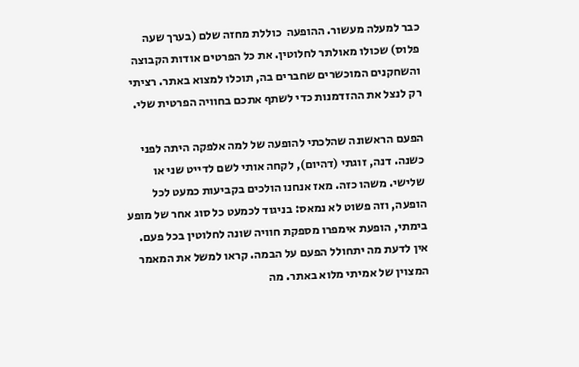כבר למעלה מעשור. ההופעה  כוללת מחזה שלם (בערך שעה פלוס) שכולו מאולתר לחלוטין. את כל הפרטים אודות הקבוצה והשחקנים המוכשרים שחברים בה, תוכלו למצוא באתר. רציתי רק לנצל את ההזדמנות כדי לשתף אתכם בחוויה הפרטית שלי.

הפעם הראשונה שהלכתי להופעה של למה אלפקה היתה לפני כשנה. דנה, זוגתי (דהיום), לקחה אותי לשם לדייט שני או שלישי. משהו כזה. מאז אנחנו הולכים בקביעות כמעט לכל הופעה, וזה פשוט לא נמאס: בניגוד לכמעט כל סוג אחר של מופע בימתי, הופעת אימפרו מספקת חוויה שונה לחלוטין בכל פעם. אין לדעת מה יתחולל הפעם על הבמה. קראו למשל את המאמר המצוין של אמיתי מלוא באתר. מה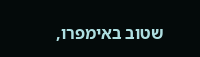שטוב באימפרו,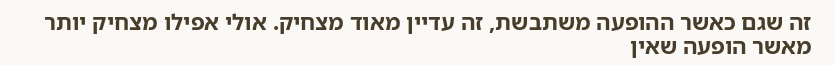זה שגם כאשר ההופעה משתבשת, זה עדיין מאוד מצחיק. אולי אפילו מצחיק יותר מאשר הופעה שאין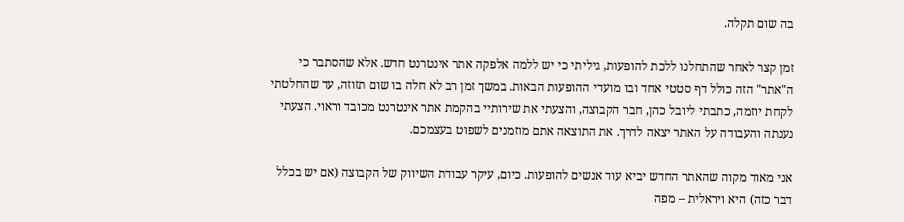בה שום תקלה.

זמן קצר לאחר שהתחלנו ללכת להופעות, גיליתי כי יש ללמה אלפקה אתר אינטרנט חדש. אלא שהסתבר כי ה"אתר" הזה כולל דף סטטי אחד ובו מועדי ההופעות הבאות. במשך זמן רב לא חלה בו שום תזוזה, עד שהחלטתי לקחת יוזמה, כתבתי ליובל כהן, חבר הקבוצה, והצעתי את שירותיי בהקמת אתר אינטרנט מכובד וראוי. הצעתי נענתה והעבודה על האתר יצאה לדרך. את התוצאה אתם מוזמנים לשפוט בעצמכם.

אני מאוד מקוה שהאתר החדש יביא עוד אנשים להופעות. כיום, עיקר עבודת השיווק של הקבוצה (אם יש בכלל דבר כזה) היא ויראלית – מפה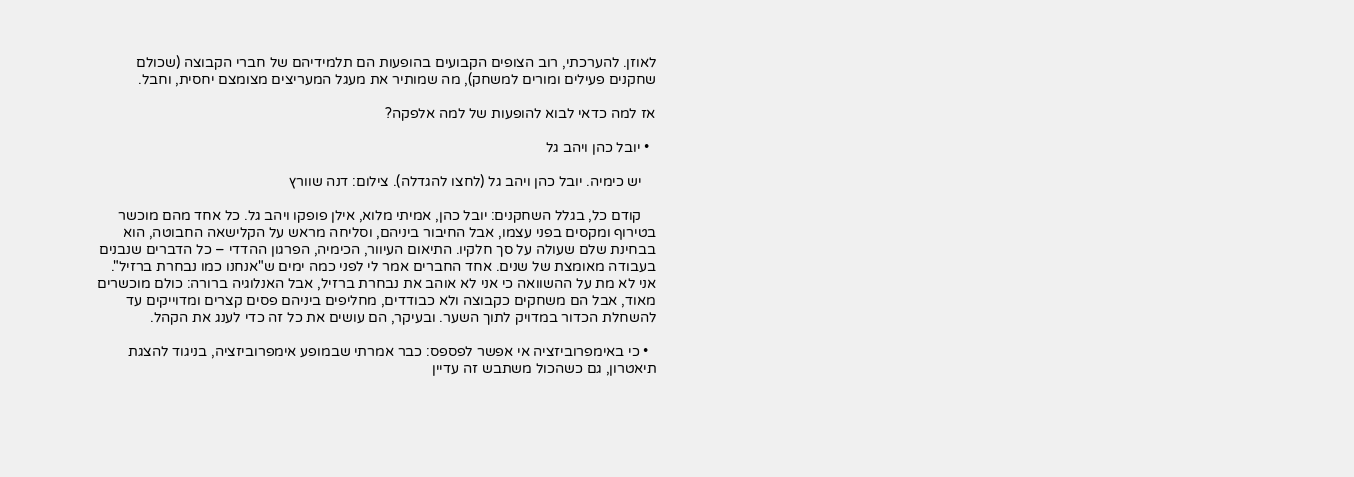לאוזן. להערכתי, רוב הצופים הקבועים בהופעות הם תלמידיהם של חברי הקבוצה (שכולם שחקנים פעילים ומורים למשחק), מה שמותיר את מעגל המעריצים מצומצם יחסית, וחבל.

אז למה כדאי לבוא להופעות של למה אלפקה?

  • יובל כהן ויהב גל

    יש כימיה. יובל כהן ויהב גל (לחצו להגדלה). צילום: דנה שוורץ

    קודם כל, בגלל השחקנים: יובל כהן, אמיתי מלוא, אילן פופקו ויהב גל. כל אחד מהם מוכשר בטירוף ומקסים בפני עצמו, אבל החיבור ביניהם, וסליחה מראש על הקלישאה החבוטה, הוא בבחינת שלם שעולה על סך חלקיו. התיאום העיוור, הכימיה, הפרגון ההדדי – כל הדברים שנבנים בעבודה מאומצת של שנים. אחד החברים אמר לי לפני כמה ימים ש"אנחנו כמו נבחרת ברזיל". אני לא מת על ההשוואה כי אני לא אוהב את נבחרת ברזיל, אבל האנלוגיה ברורה: כולם מוכשרים מאוד, אבל הם משחקים כקבוצה ולא כבודדים, מחליפים ביניהם פסים קצרים ומדוייקים עד להשחלת הכדור במדויק לתוך השער. ובעיקר, הם עושים את כל זה כדי לענג את הקהל.

  • כי באימפרוביזציה אי אפשר לפספס: כבר אמרתי שבמופע אימפרוביזציה, בניגוד להצגת תיאטרון, גם כשהכול משתבש זה עדיין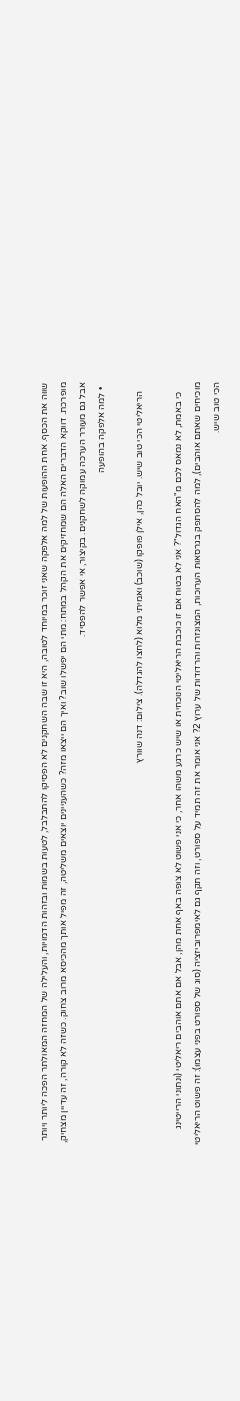שווה את הכסף. אחת ההופעות של למה אלפקה שאני זוכר במיוחד לטובה, היא זו שבה השחקנים לא הפסיקו להתבלבל, לטעות בשמות ובזהות הדמויות, והעלילה של המחזה המאולתר הפכה ליותר ויותר מופרכת. דווקא הדברים האלה הם שמחזיקים את הקהל במתח: מתי הם יפשלו שוב? ואיך הם ייצאו מזה? כשהעניינים יוצאים משליטה, זה מפיל אותך מהכיסא מרוב צחוק. כשזה לא קורה, זה עדיין מצחיק, אבל גם מעורר הערכה עמוקה לשחקנים. בקיצור, אי אפשר להפסיד.
  • למה אלפקה בהופעה

    הריאליטי הכי טוב שיש. יובל כהן, אילן פופקו (שוכב) ואמיתי מלוא (לחצו להגדלה). צילום: דנה שוורץ

    כי באמת, לא נמאס לכם מ"האח הגדול"? אני לא בטוח אם זו כוכבת הריאליטי הנוכחית או שיש כרגע משהו אחר, כי אני פשוט לא צופה באף אחת מהן, אבל אם אתם אוהבים ריאליטי (ונתוני הרייטינג מוכיחים שאתם אוהבים), למה להסתפק בגרסאות הערוכות, המצונזרות והרדודות של ערוץ 2? אני אומר את זה תמיד על ספורט, וזה תקף גם לאימפרוביזציה (סוג של ספורט בפני עצמו): זה פשוט הריאליטי הכי טוב שיש.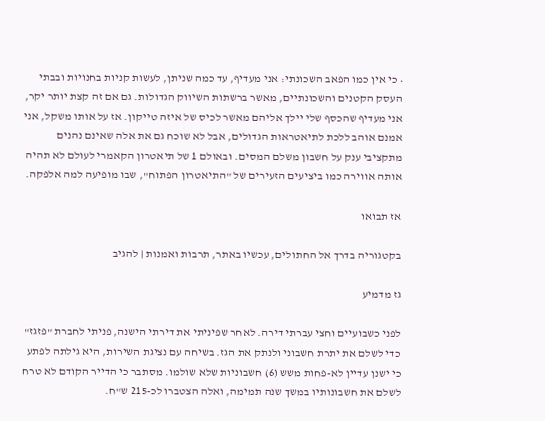• כי אין כמו הפאב השכונתי: אני מעדיף, עד כמה שניתן, לעשות קניות בחנויות ובבתי העסק הקטנים והשכונתיים, מאשר ברשתות השיווק הגדולות. גם אם זה קצת יותר יקר, אני מעדיף שהכסף שלי יילך אליהם מאשר לכיס של איזה טייקון. אז על אותו משקל, אני אמנם אוהב ללכת לתיאטראות הגדולים, אבל לא שוכח גם את אלה שאינם נהנים מתקציבי ענק על חשבון משלם המסים. ובאולם 1 של תיאטרון הקאמרי לעולם לא תהיה אותה אווירה כמו ביציעים הזעירים של "התיאטרון הפתוח", שבו מופיעה למה אלפקה.

אז תבואו

בקטגוריה בדרך אל החתולים, עכשיו באתר, תרבות ואמנות | להגיב

גז מדמיע

לפני כשבועיים וחצי עברתי דירה. לאחר שפיניתי את דירתי הישנה, פניתי לחברת "פזגז" כדי לשלם את יתרת חשבוני ולנתק את הגז. בשיחה עם נציגת השירות, היא גילתה לפתע כי ישנן עדיין לא-פחות משש (6) חשבוניות שלא שולמו. מסתבר כי הדייר הקודם לא טרח לשלם את חשבונותיו במשך שנה תמימה, ואלה הצטברו לכ-215 ש"ח.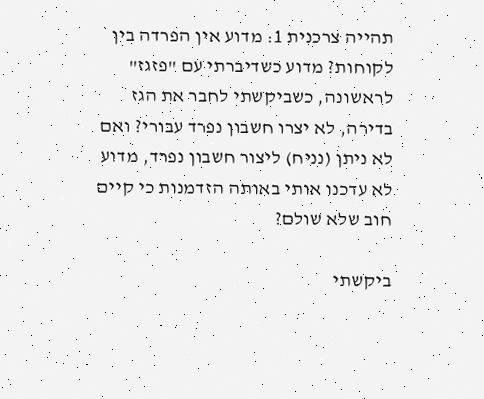תהייה צרכנית 1: מדוע אין הפרדה בין לקוחות? מדוע כשדיברתי עם "פזגז" לראשונה, כשביקשתי לחבר את הגז בדירה, לא יצרו חשבון נפרד עבורי? ואם לא ניתן (נניח) ליצור חשבון נפרד, מדוע לא עדכנו אותי באותה הזדמנות כי קיים חוב שלא שולם?

ביקשתי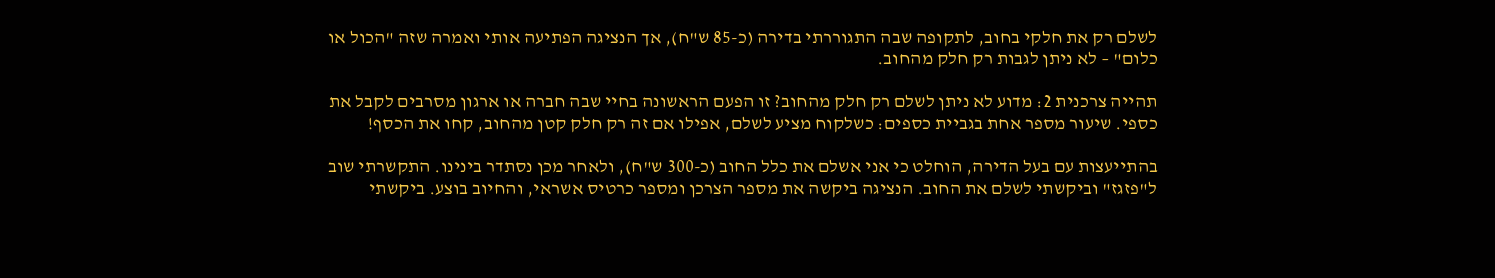לשלם רק את חלקי בחוב, לתקופה שבה התגוררתי בדירה (כ-85 ש"ח), אך הנציגה הפתיעה אותי ואמרה שזה "הכול או כלום" – לא ניתן לגבות רק חלק מהחוב.

תהייה צרכנית 2: מדוע לא ניתן לשלם רק חלק מהחוב? זו הפעם הראשונה בחיי שבה חברה או ארגון מסרבים לקבל את כספי. שיעור מספר אחת בגביית כספים: כשלקוח מציע לשלם, אפילו אם זה רק חלק קטן מהחוב, קחו את הכסף!

בהתייעצות עם בעל הדירה, הוחלט כי אני אשלם את כלל החוב (כ-300 ש"ח), ולאחר מכן נסתדר בינינו. התקשרתי שוב ל"פזגז" וביקשתי לשלם את החוב. הנציגה ביקשה את מספר הצרכן ומספר כרטיס אשראי, והחיוב בוצע. ביקשתי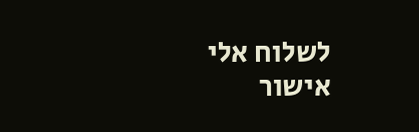לשלוח אלי אישור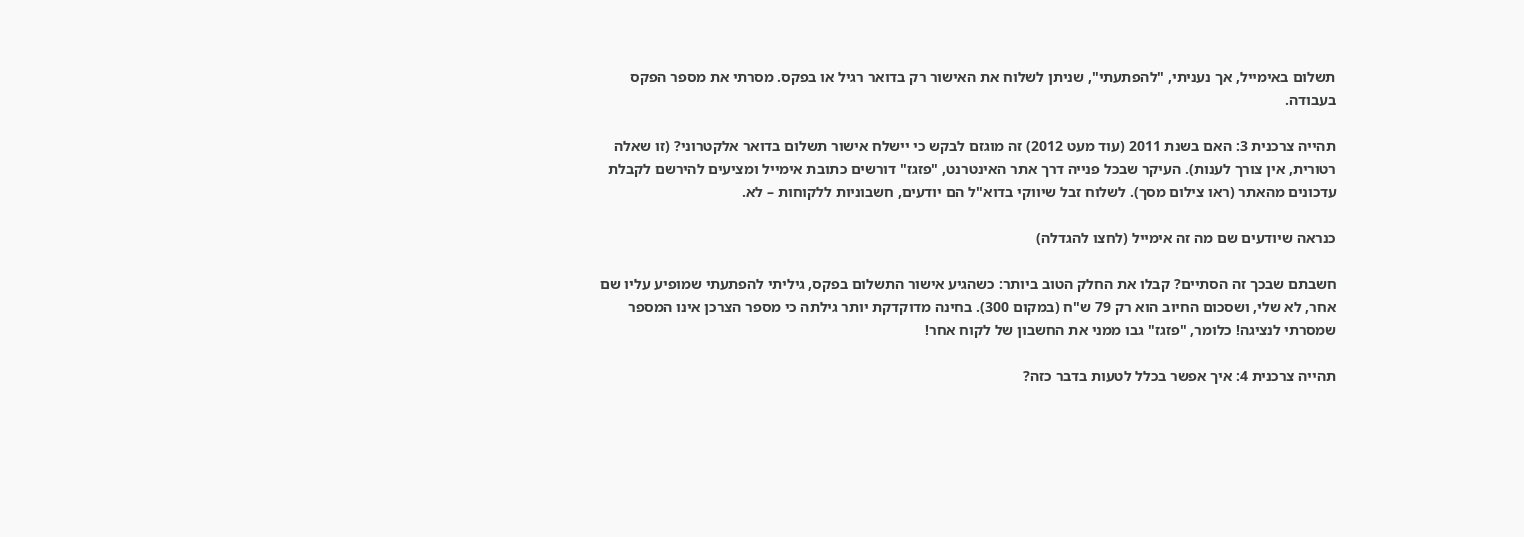תשלום באימייל, אך נעניתי, "להפתעתי", שניתן לשלוח את האישור רק בדואר רגיל או בפקס. מסרתי את מספר הפקס בעבודה.

תהייה צרכנית 3: האם בשנת 2011 (עוד מעט 2012) זה מוגזם לבקש כי יישלח אישור תשלום בדואר אלקטרוני? (זו שאלה רטורית, אין צורך לענות). העיקר שבכל פנייה דרך אתר האינטרנט, "פזגז" דורשים כתובת אימייל ומציעים להירשם לקבלת עדכונים מהאתר (ראו צילום מסך). לשלוח זבל שיווקי בדוא"ל הם יודעים, חשבוניות ללקוחות – לא.

כנראה שיודעים שם מה זה אימייל (לחצו להגדלה)

חשבתם שבכך זה הסתיים? קבלו את החלק הטוב ביותר: כשהגיע אישור התשלום בפקס, גיליתי להפתעתי שמופיע עליו שם אחר, לא שלי, ושסכום החיוב הוא רק 79 ש"ח (במקום 300). בחינה מדוקדקת יותר גילתה כי מספר הצרכן אינו המספר שמסרתי לנציגה! כלומר, "פזגז" גבו ממני את החשבון של לקוח אחר!

תהייה צרכנית 4: איך אפשר בכלל לטעות בדבר כזה?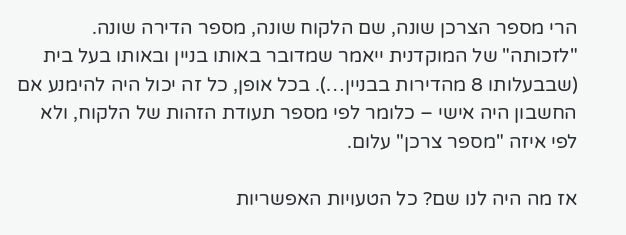הרי מספר הצרכן שונה, שם הלקוח שונה, מספר הדירה שונה. "לזכותה" של המוקדנית ייאמר שמדובר באותו בניין ובאותו בעל בית (שבבעלותו 8 מהדירות בבניין…). בכל אופן, כל זה יכול היה להימנע אם החשבון היה אישי – כלומר לפי מספר תעודת הזהות של הלקוח, ולא לפי איזה "מספר צרכן" עלום.

אז מה היה לנו שם? כל הטעויות האפשריות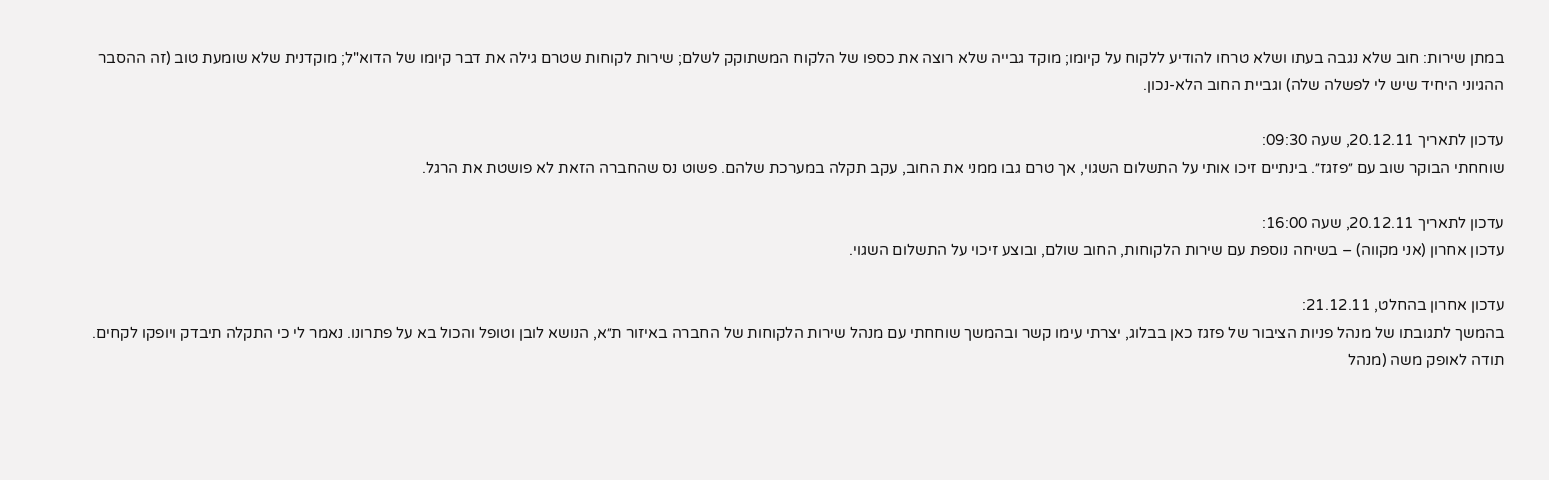במתן שירות: חוב שלא נגבה בעתו ושלא טרחו להודיע ללקוח על קיומו; מוקד גבייה שלא רוצה את כספו של הלקוח המשתוקק לשלם; שירות לקוחות שטרם גילה את דבר קיומו של הדוא"ל; מוקדנית שלא שומעת טוב (זה ההסבר ההגיוני היחיד שיש לי לפשלה שלה) וגביית החוב הלא-נכון.

עדכון לתאריך 20.12.11, שעה 09:30:
שוחחתי הבוקר שוב עם ״פזגז״. בינתיים זיכו אותי על התשלום השגוי, אך טרם גבו ממני את החוב, עקב תקלה במערכת שלהם. פשוט נס שהחברה הזאת לא פושטת את הרגל.

עדכון לתאריך 20.12.11, שעה 16:00:
עדכון אחרון (אני מקווה) – בשיחה נוספת עם שירות הלקוחות, החוב שולם, ובוצע זיכוי על התשלום השגוי.

עדכון אחרון בהחלט, 21.12.11:
בהמשך לתגובתו של מנהל פניות הציבור של פזגז כאן בבלוג, יצרתי עימו קשר ובהמשך שוחחתי עם מנהל שירות הלקוחות של החברה באיזור ת״א, הנושא לובן וטופל והכול בא על פתרונו. נאמר לי כי התקלה תיבדק ויופקו לקחים. תודה לאופק משה (מנהל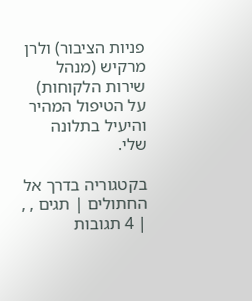פניות הציבור) ולרן מרקיש (מנהל שירות הלקוחות) על הטיפול המהיר והיעיל בתלונה שלי.

בקטגוריה בדרך אל החתולים | תגים , , | 4 תגובות